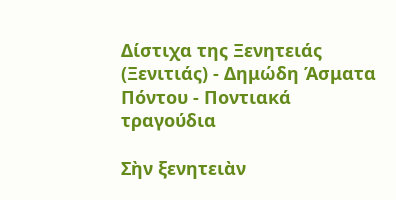Δίστιχα της Ξενητειάς (Ξενιτιάς) - Δημώδη Άσματα Πόντου - Ποντιακά τραγούδια

Σὴν ξενητειὰν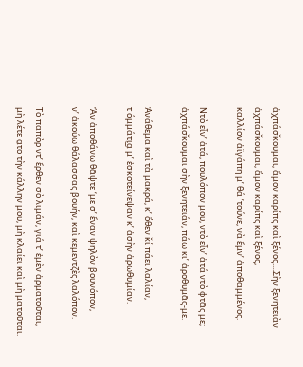ἀχπάσ̌κουμαι, ἄμον καρίπς καὶ ξένος....Σὴν ξενητειὰν ἀχπάσ̌κουμαι, ἄμον καρίπς καὶ ξένος,
καλλίον ἀϊγάπη μ’ θά ’τούνε, νὰ ἔμν’ ἀποθαμμένος.

Ντὸ εἶν’ ἀτά, πουλόπον μου, ντὸ εἶν’ ἀτά ντὸ φτᾶς με;
ἀχπάσ̌κουμαι σὴν ξενητειάν, πάω κι’ ἀροθυμᾶς-με.

Ἀνάθεμα καὶ τὰ μακρά, κ’ ὄθεν κ̌ί πάει λαλίαν,
τ όμμάτι͜α μ’ ἐσκοτείνεψαν κ’ ἀσὴν ἀρωθυμίαν.

Ἄν ἀποθάνω θᾶψτε ‘με σ’ ἔναν ψηλὸν βουνόπον,
ν’ ἀκούω θάλασσας βουήν, καὶ κεμεντζὲς λαλόπον.

Τὸ παπὸρ ντ’ ἔρθεν σὸ λιμάν, γιά τ’ ἐμὲν ἀρματοῦται,
μὴ λέτε α̤το τὴν κάλλην μου, μὴ κλαίει καὶ μὴ ματοῦται.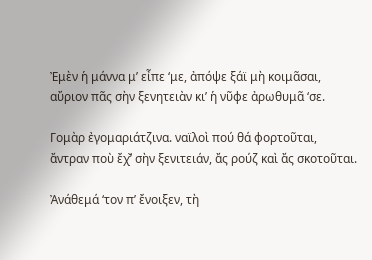Ἐμὲν ἡ μάννα μ’ εἶπε ‘με, ἀπόψε ξάϊ μὴ κοιμᾶσαι,
αὔριον πᾶς σὴν ξενητειὰν κι’ ἡ νῦφε ἀρωθυμᾶ ‘σε.

Γομὰρ ἐγομαριάτζινα. ναϊλοὶ πού θά φορτοῦται,
ἄντραν ποὺ ἔχ̌’ σὴν ξενιτειάν, ἄς ρούζ καὶ ἄς σκοτοῦται.

Ἀνάθεμά ‘τον π’ ἔνοιξεν, τὴ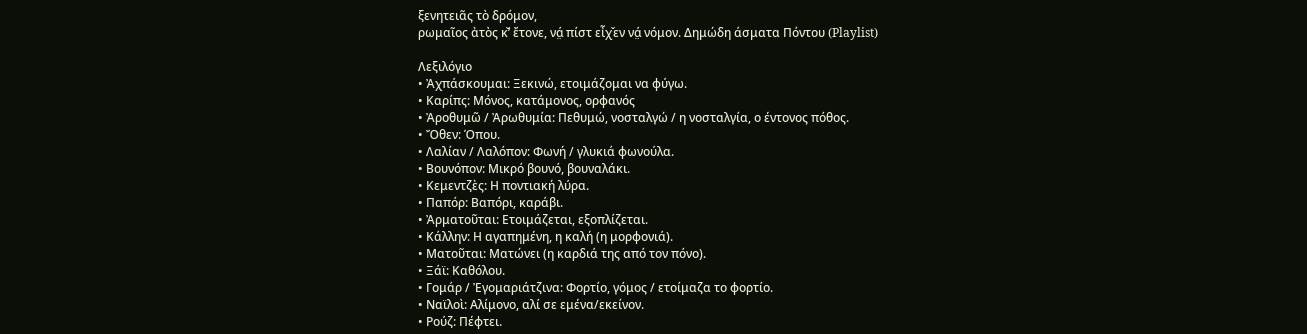ξενητειᾶς τὸ δρόμον,
ρωμαῖος ἀτὸς κ̌’ ἔτονε, νά̤ πίστ εἶχ̌εν νά̤ νόμον. Δημώδη άσματα Πόντου (Playlist)

Λεξιλόγιο
• Ἀχπάσκουμαι: Ξεκινώ, ετοιμάζομαι να φύγω.
• Καρίπς: Μόνος, κατάμονος, ορφανός
• Ἀροθυμῶ / Ἀρωθυμία: Πεθυμώ, νοσταλγώ / η νοσταλγία, ο έντονος πόθος.
• Ὄθεν: Όπου.
• Λαλίαν / Λαλόπον: Φωνή / γλυκιά φωνούλα.
• Βουνόπον: Μικρό βουνό, βουναλάκι.
• Κεμεντζὲς: Η ποντιακή λύρα.
• Παπόρ: Βαπόρι, καράβι.
• Ἀρματοῦται: Ετοιμάζεται, εξοπλίζεται.
• Κάλλην: Η αγαπημένη, η καλή (η μορφονιά).
• Ματοῦται: Ματώνει (η καρδιά της από τον πόνο).
• Ξάϊ: Καθόλου.
• Γομάρ / Ἐγομαριάτζινα: Φορτίο, γόμος / ετοίμαζα το φορτίο.
• Ναϊλοὶ: Αλίμονο, αλί σε εμένα/εκείνον.
• Ρούζ: Πέφτει.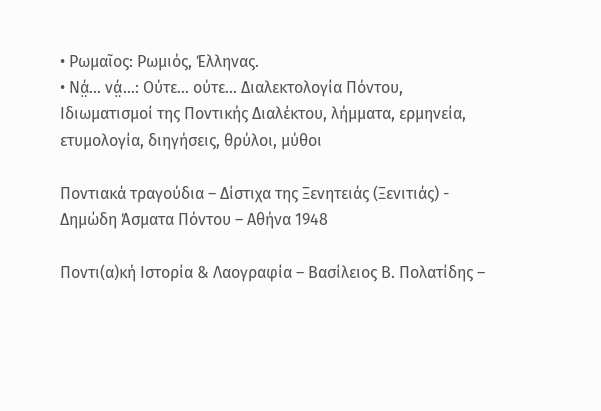• Ρωμαῖος: Ρωμιός, Έλληνας.
• Νά̤... νά̤...: Ούτε... ούτε... Διαλεκτολογία Πόντου, Ιδιωματισμοί της Ποντικής Διαλέκτου, λήμματα, ερμηνεία, ετυμολογία, διηγήσεις, θρύλοι, μύθοι

Ποντιακά τραγούδια – Δίστιχα της Ξενητειάς (Ξενιτιάς) - Δημώδη Άσματα Πόντου – Αθήνα 1948

Ποντι(α)κή Ιστορία & Λαογραφία – Βασίλειος Β. Πολατίδης –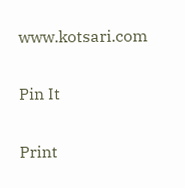www.kotsari.com

Pin It

Print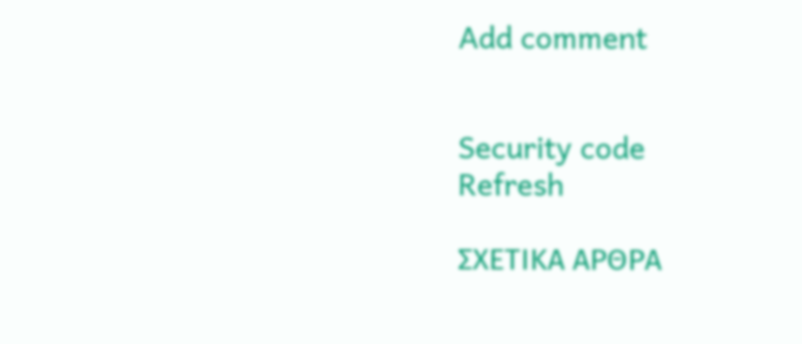Add comment


Security code
Refresh

ΣΧΕΤΙΚΑ ΑΡΘΡΑ